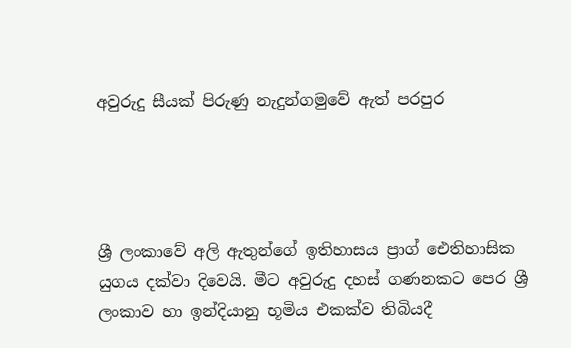අවුරුදු සීයක් පිරුණු නැදුන්ගමුවේ ඇත් පරපුර




ශ්‍රී ලංකාවේ අලි ඇතුන්ගේ ඉතිහාසය ප්‍රාග් ඓතිහාසික යුගය දක්වා දිවෙයි. මීට අවුරුදු දහස් ගණනකට පෙර ශ්‍රී ලංකාව හා ඉන්දියානු භූමිය එකක්ව තිබියදී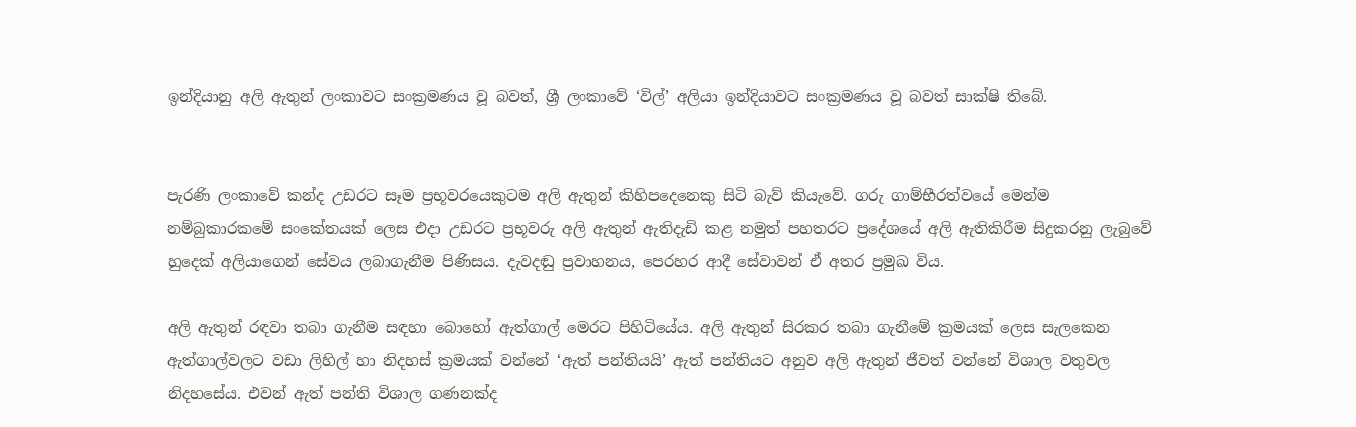ඉන්දියානු අලි ඇතුන් ලංකාවට සංක්‍රමණය වූ බවත්, ශ්‍රී ලංකාවේ ‘විල්’ අලියා ඉන්දියාවට සංක්‍රමණය වූ බවත් සාක්ෂි තිබේ.


පැරණි ලංකාවේ කන්ද උඩරට සෑම ප්‍රභූවරයෙකුටම අලි ඇතුන් කිහිපදෙනෙකු සිටි බැව් කියැවේ. ගරු ගාම්භීරත්වයේ මෙන්ම නම්බුකාරකමේ සංකේතයක් ලෙස එදා උඩරට ප්‍රභූවරු අලි ඇතුන් ඇතිදැඩි කළ නමුත් පහතරට ප්‍රදේශයේ අලි ඇතිකිරීම සිදුකරනු ලැබුවේ හුදෙක් අලියාගෙන් සේවය ලබාගැනීම පිණිසය. දැවදඬු ප්‍රවාහනය, පෙරහර ආදී සේවාවන් ඒ අතර ප්‍රමුඛ විය.

අලි ඇතුන් රඳවා තබා ගැනීම සඳහා බොහෝ ඇත්ගාල් මෙරට පිහිටියේය. අලි ඇතුන් සිරකර තබා ගැනීමේ ක්‍රමයක් ලෙස සැලකෙන ඇත්ගාල්වලට වඩා ලිහිල් හා නිදහස් ක්‍රමයක් වන්නේ ‘ඇත් පන්තියයි’ ඇත් පන්තියට අනුව අලි ඇතුන් ජීවත් වන්නේ විශාල වතුවල නිදහසේය. එවන් ඇත් පන්ති විශාල ගණනක්ද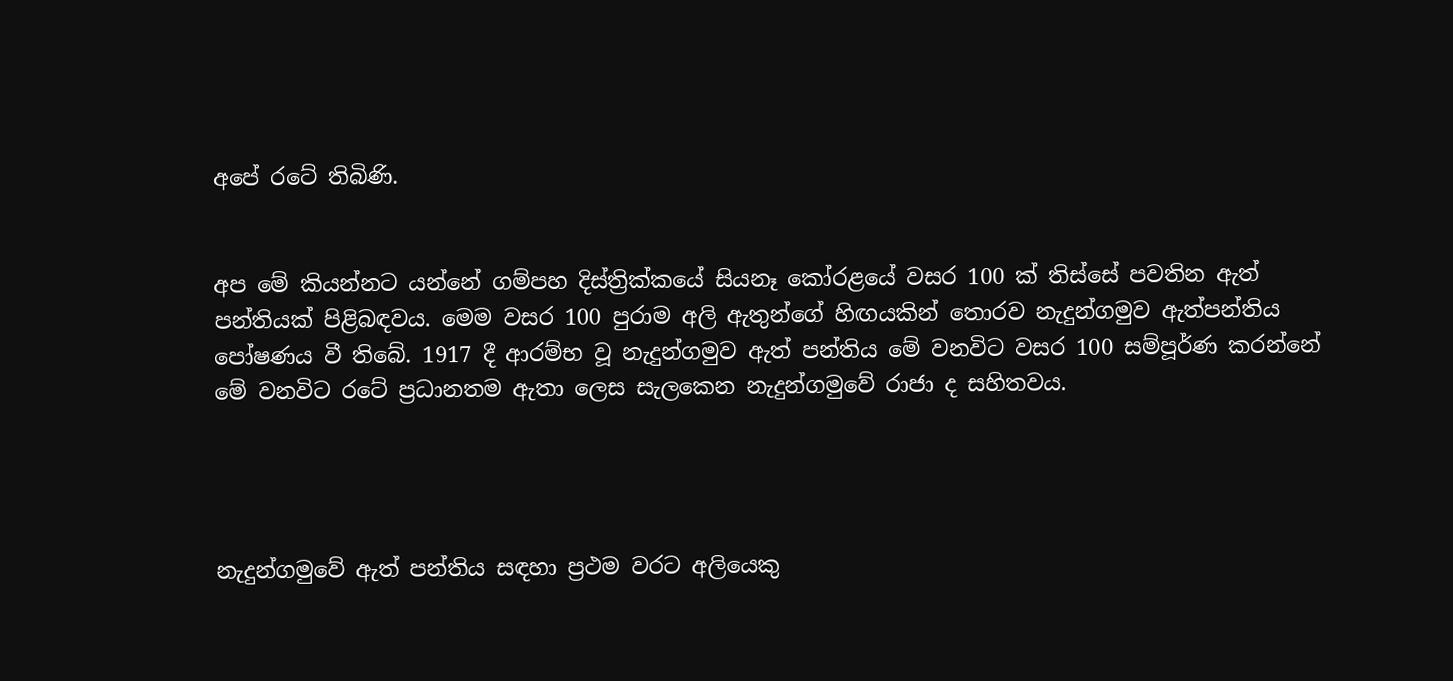අපේ රටේ තිබිණි.


අප මේ කියන්නට යන්නේ ගම්පහ දිස්ත්‍රික්කයේ සියනෑ කෝරළයේ වසර 100 ක් තිස්සේ පවතින ඇත් පන්තියක් පිළිබඳවය. මෙම වසර 100 පුරාම අලි ඇතුන්ගේ හිඟයකින් තොරව නැදුන්ගමුව ඇත්පන්තිය පෝෂණය වී තිබේ. 1917 දී ආරම්භ වූ නැදුන්ගමුව ඇත් පන්තිය මේ වනවිට වසර 100 සම්පූර්ණ කරන්නේ මේ වනවිට රටේ ප්‍රධානතම ඇතා ලෙස සැලකෙන නැදුන්ගමුවේ රාජා ද සහිතවය.




නැදුන්ගමුවේ ඇත් පන්තිය සඳහා ප්‍රථම වරට අලියෙකු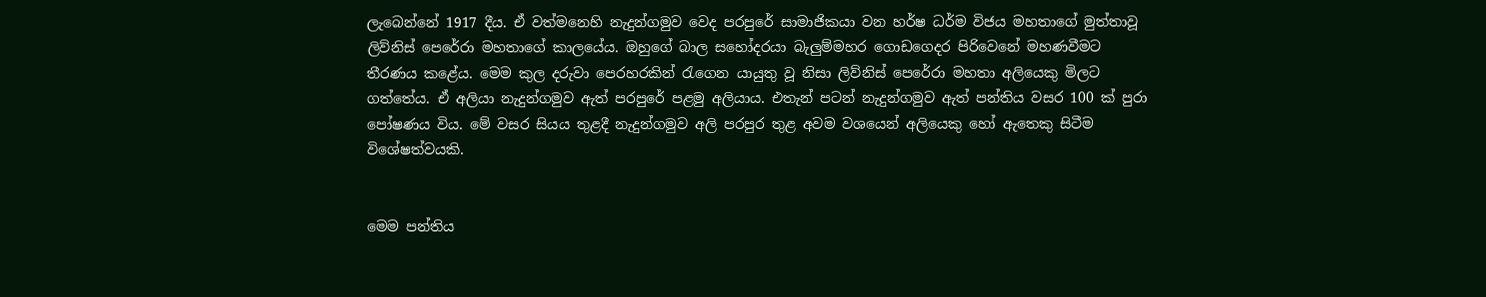ලැබෙන්නේ 1917 දීය. ඒ වත්මනෙහි නැදුන්ගමුව වෙද පරපුරේ සාමාජිකයා වන හර්ෂ ධර්ම විජය මහතාගේ මුත්තාවූ ලිව්නිස් පෙරේරා මහතාගේ කාලයේය. ඔහුගේ බාල සහෝදරයා බැලුම්මහර ගොඩගෙදර පිරිවෙනේ මහණවීමට තීරණය කළේය. මෙම කුල දරුවා පෙරහරකින් රැගෙන යායුතු වූ නිසා ලිව්නිස් පෙරේරා මහතා අලියෙකු මිලට ගත්තේය. ඒ අලියා නැදුන්ගමුව ඇත් පරපුරේ පළමු අලියාය. එතැන් පටන් නැදුන්ගමුව ඇත් පන්තිය වසර 100 ක් පුරා පෝෂණය විය. මේ වසර සියය තුළදී නැදුන්ගමුව අලි පරපුර තුළ අවම වශයෙන් අලියෙකු හෝ ඇතෙකු සිටීම විශේෂත්වයකි.


මෙම පන්තිය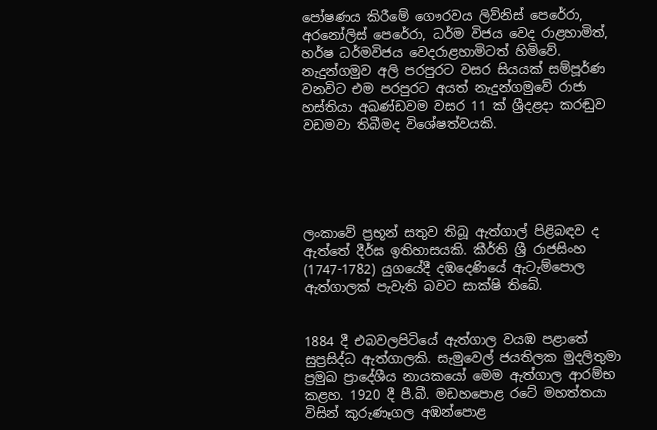පෝෂණය කිරීමේ ගෞරවය ලිව්නිස් පෙරේරා, අරනෝලිස් පෙරේරා, ධර්ම විජය වෙද රාළහාමිත්, හර්ෂ ධර්මවිජය වෙදරාළහාමිටත් හිමිවේ. නැදුන්ගමුව අලි පරපුරට වසර සියයක් සම්පූර්ණ වනවිට එම පරපුරට අයත් නැදුන්ගමුවේ රාජා හස්තියා අඛණ්ඩවම වසර 11 ක් ශ්‍රීදළදා කරඬුව වඩමවා තිබීමද විශේෂත්වයකි.





ලංකාවේ ප්‍රභූන් සතුව තිබූ ඇත්ගාල් පිළිබඳව ද ඇත්තේ දීර්ඝ ඉතිහාසයකි. කීර්ති ශ්‍රී රාජසිංහ (1747-1782) යුගයේදී දඹදෙණියේ ඇටැම්පොල ඇත්ගාලක් පැවැති බවට සාක්ෂි තිබේ.


1884 දී එබවලපිටියේ ඇත්ගාල වයඹ පළාතේ සුප්‍රසිද්ධ ඇත්ගාලකි. සැමුවෙල් ජයතිලක මුදලිතුමා ප්‍රමුඛ ප්‍රාදේශීය නායකයෝ මෙම ඇත්ගාල ආරම්භ කළහ. 1920 දී පී.බී. මඩහපොළ රටේ මහත්තයා විසින් කුරුණෑගල අඹන්පොළ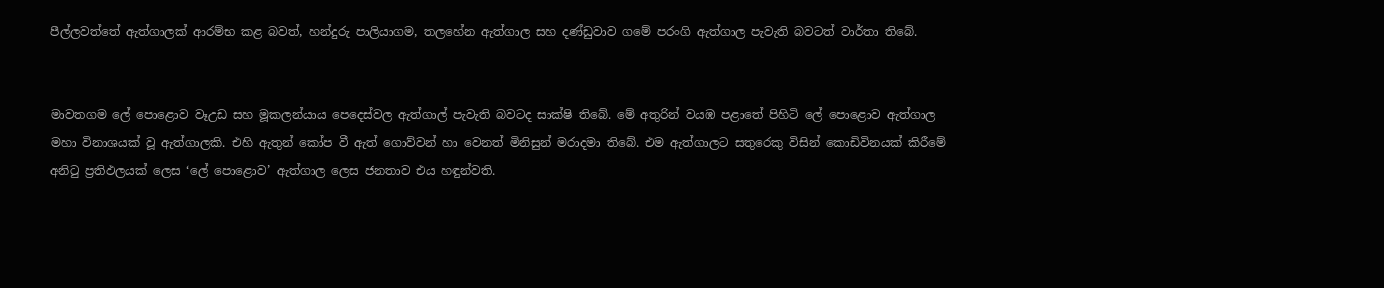පීල්ලවත්තේ ඇත්ගාලක් ආරම්භ කළ බවත්, හන්දුරු පාලියාගම, තලහේන ඇත්ගාල සහ දණ්ඩුවාව ගමේ පරංගි ඇත්ගාල පැවැති බවටත් වාර්තා තිබේ.


මාවතගම ලේ පොළොව වෑඋඩ සහ මූකලන්යාය පෙදෙස්වල ඇත්ගාල් පැවැති බවටද සාක්ෂි තිබේ. මේ අතුරින් වයඹ පළාතේ පිහිටි ලේ පොළොව ඇත්ගාල මහා විනාශයක් වූ ඇත්ගාලකි. එහි ඇතුන් කෝප වී ඇත් ගොව්වන් හා වෙනත් මිනිසුන් මරාදමා තිබේ. එම ඇත්ගාලට සතුරෙකු විසින් කොඩිවිනයක් කිරීමේ අනිටු ප්‍රතිඵලයක් ලෙස ‘ලේ පොළොව’ ඇත්ගාල ලෙස ජනතාව එය හඳුන්වති.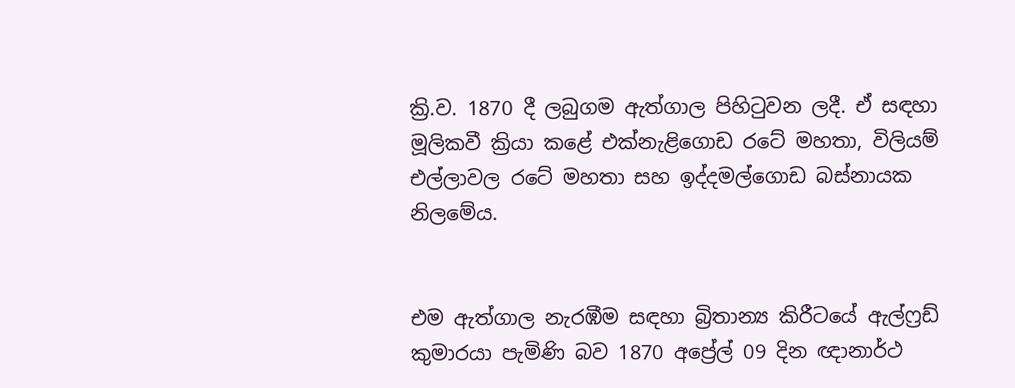ක්‍රි.ව. 1870 දී ලබුගම ඇත්ගාල පිහිටුවන ලදී. ඒ සඳහා මූලිකවී ක්‍රියා කළේ එක්නැළිගොඩ රටේ මහතා, විලියම් එල්ලාවල රටේ මහතා සහ ඉද්දමල්ගොඩ බස්නායක නිලමේය.


එම ඇත්ගාල නැරඹීම සඳහා බ්‍රිතාන්‍ය කිරීටයේ ඇල්ෆ්‍රඩ් කුමාරයා පැමිණි බව 1870 අප්‍රේල් 09 දින ඥානාර්ථ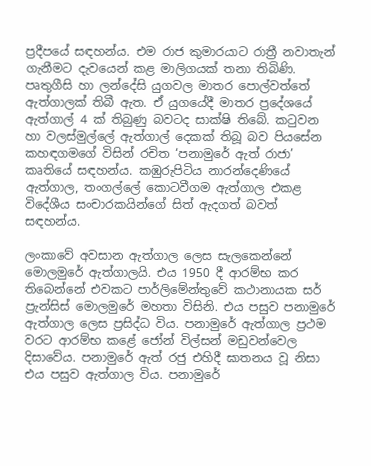ප්‍රදීපයේ සඳහන්ය. එම රාජ කුමාරයාට රාත්‍රී නවාතැන් ගැනීමට දැවයෙන් කළ මාලිගයක් තනා තිබිණි.
පෘතුගීසි හා ලන්දේසි යුගවල මාතර පොල්වත්තේ ඇත්ගාලක් තිබී ඇත. ඒ යුගයේදී මාතර ප්‍රදේශයේ ඇත්ගාල් 4 ක් තිබුණු බවටද සාක්ෂි තිබේ. කටුවන හා වලස්මුල්ලේ ඇත්ගාල් දෙකක් තිබූ බව පියසේන කහඳගමගේ විසින් රචිත ‘පනාමුරේ ඇත් රාජා’ කෘතියේ සඳහන්ය. කඹුරුපිටිය නාරන්දෙණියේ ඇත්ගාල, තංගල්ලේ කොටවීගම ඇත්ගාල එකළ විදේශීය සංචාරකයින්ගේ සිත් ඇදගත් බවත් සඳහන්ය.

ලංකාවේ අවසාන ඇත්ගාල ලෙස සැලකෙන්නේ මොලමුරේ ඇත්ගාලයි. එය 1950 දී ආරම්භ කර තිබෙන්නේ එවකට පාර්ලිමේන්තුවේ කථානායක සර් ප්‍රැන්සිස් මොලමුරේ මහතා විසිනි. එය පසුව පනාමුරේ ඇත්ගාල ලෙස ප්‍රසිද්ධ විය. පනාමුරේ ඇත්ගාල ප්‍රථම වරට ආරම්භ කළේ ජෝන් විල්සන් මඩුවන්වෙල දිසාවේය. පනාමුරේ ඇත් රජු එහිදී ඝාතනය වූ නිසා එය පසුව ඇත්ගාල විය. පනාමුරේ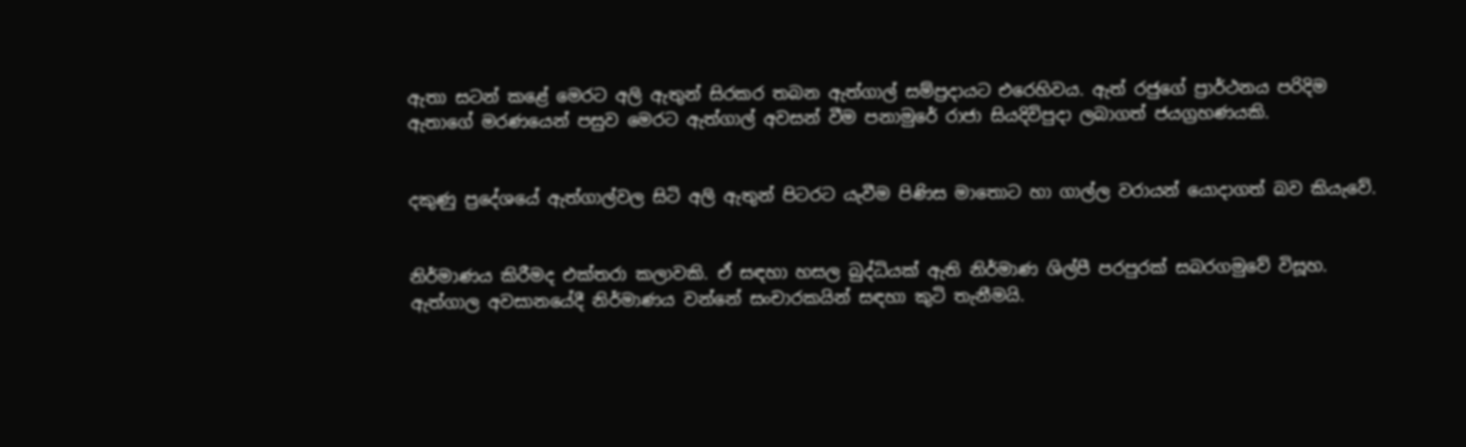ඇතා සටන් කළේ මෙරට අලි ඇතුන් සිරකර තබන ඇත්ගාල් සම්ප්‍රදායට එරෙහිවය. ඇත් රජුගේ ප්‍රාර්ථනය පරිදිම ඇතාගේ මරණයෙන් පසුව මෙරට ඇත්ගාල් අවසන් වීම පනාමුරේ රාජා සියදිවිපුදා ලබාගත් ජයග්‍රහණයකි.


දකුණු ප්‍රදේශයේ ඇත්ගාල්වල සිටි අලි ඇතුන් පිටරට යැවීම පිණිස මාතොට හා ගාල්ල වරායන් යොදාගත් බව කියැවේ.


නිර්මාණය කිරීමද එක්තරා කලාවකි. ඒ සඳහා හසල බුද්ධියක් ඇති නිර්මාණ ශිල්පී පරපුරක් සබරගමුවේ විසූහ. ඇත්ගාල අවසානයේදී නිර්මාණය වන්නේ සංචාරකයින් සඳහා කුටි තැනීමයි.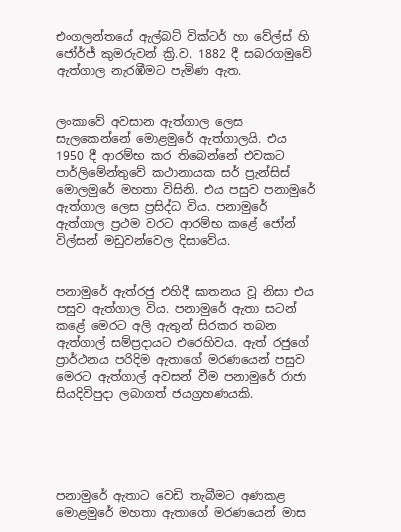එංගලන්තයේ ඇල්බට් වික්ටර් හා වේල්ස් හි ජෝර්ජ් කුමරුවන් ක්‍රි.ව. 1882 දී සබරගමුවේ ඇත්ගාල නැරඹීමට පැමිණ ඇත.


ලංකාවේ අවසාන ඇත්ගාල ලෙස සැලකෙන්නේ මොළමුරේ ඇත්ගාලයි. එය 1950 දී ආරම්භ කර තිබෙන්නේ එවකට පාර්ලිමේන්තුවේ කථානායක සර් ප්‍රැන්සිස් මොලමුරේ මහතා විසිනි. එය පසුව පනාමුරේ ඇත්ගාල ලෙස ප්‍රසිද්ධ විය. පනාමුරේ ඇත්ගාල ප්‍රථම වරට ආරම්භ කළේ ජෝන් විල්සන් මඩුවන්වෙල දිසාවේය.


පනාමුරේ ඇත්රජු එහිදී ඝාතනය වූ නිසා එය පසුව ඇත්ගාල විය. පනාමුරේ ඇතා සටන් කළේ මෙරට අලි ඇතුන් සිරකර තබන ඇත්ගාල් සම්ප්‍රදායට එරෙහිවය. ඇත් රජුගේ ප්‍රාර්ථනය පරිදිම ඇතාගේ මරණයෙන් පසුව මෙරට ඇත්ගාල් අවසන් වීම පනාමුරේ රාජා සියදිවිපුදා ලබාගත් ජයග්‍රහණයකි.





පනාමුරේ ඇතාට වෙඩි තැබීමට අණකළ මොළමුරේ මහතා ඇතාගේ මරණයෙන් මාස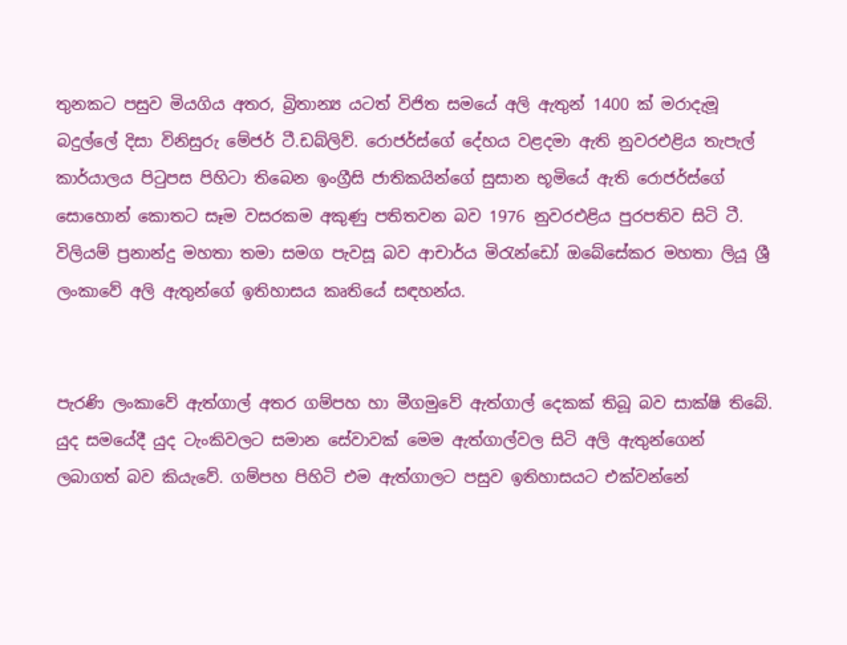තුනකට පසුව මියගිය අතර, බ්‍රිතාන්‍ය යටත් විජිත සමයේ අලි ඇතුන් 1400 ක් මරාදැමූ බදුල්ලේ දිසා විනිසුරු මේජර් ටී.ඩබ්ලිව්. රොජර්ස්ගේ දේහය වළදමා ඇති නුවරඑළිය තැපැල් කාර්යාලය පිටුපස පිහිටා තිබෙන ඉංග්‍රීසි ජාතිකයින්ගේ සුසාන භූමියේ ඇති රොජර්ස්ගේ සොහොන් කොතට සෑම වසරකම අකුණු පතිතවන බව 1976 නුවරඑළිය පුරපතිව සිටි ටී. විලියම් ප්‍රනාන්දු මහතා තමා සමග පැවසූ බව ආචාර්ය මිරැන්ඩෝ ඔබේසේකර මහතා ලියූ ශ්‍රී ලංකාවේ අලි ඇතුන්ගේ ඉතිහාසය කෘතියේ සඳහන්ය.


පැරණි ලංකාවේ ඇත්ගාල් අතර ගම්පහ හා මීගමුවේ ඇත්ගාල් දෙකක් තිබූ බව සාක්ෂි තිබේ. යුද සමයේදී යුද ටැංකිවලට සමාන සේවාවක් මෙම ඇත්ගාල්වල සිටි අලි ඇතුන්ගෙන් ලබාගත් බව කියැවේ. ගම්පහ පිහිටි එම ඇත්ගාලට පසුව ඉතිහාසයට එක්වන්නේ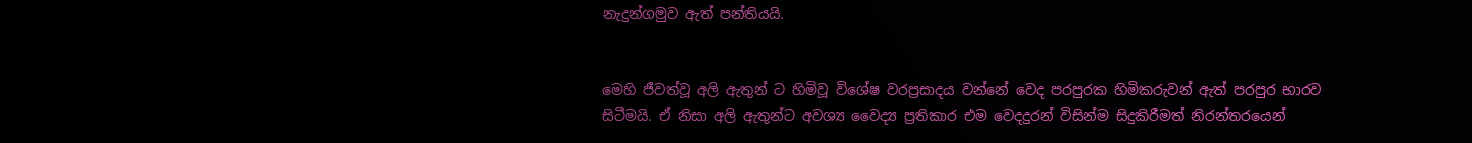නැදුන්ගමුව ඇත් පන්තියයි.


මෙහි ජීවත්වූ අලි ඇතුන් ට හිමිවූ විශේෂ වරප්‍රසාදය වන්නේ වෙද පරපුරක හිමිකරුවන් ඇත් පරපුර භාරව සිටීමයි. ඒ නිසා අලි ඇතුන්ට අවශ්‍ය වෛද්‍ය ප්‍රතිකාර එම වෙදදුරන් විසින්ම සිදුකිරීමත් නිරන්තරයෙන්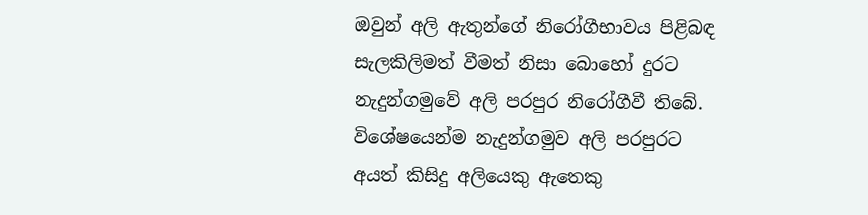ඔවුන් අලි ඇතුන්ගේ නිරෝගීභාවය පිළිබඳ සැලකිලිමත් වීමත් නිසා බොහෝ දුරට නැදුන්ගමුවේ අලි පරපුර නිරෝගීවී තිබේ. විශේෂයෙන්ම නැදුන්ගමුව අලි පරපුරට අයත් කිසිදු අලියෙකු ඇතෙකු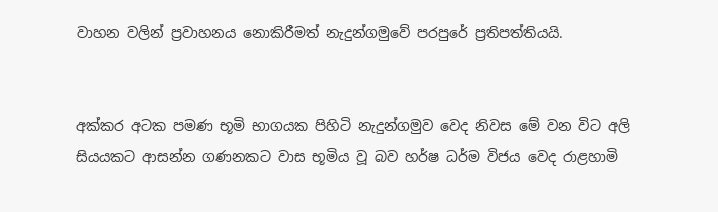වාහන වලින් ප්‍රවාහනය නොකිරීමත් නැදුන්ගමුවේ පරපුරේ ප්‍රතිපත්තියයි.


අක්කර අටක පමණ භූමි භාගයක පිහිටි නැදුන්ගමුව වෙද නිවස මේ වන විට අලි සියයකට ආසන්න ගණනකට වාස භූමිය වූ බව හර්ෂ ධර්ම විජය වෙද රාළහාමි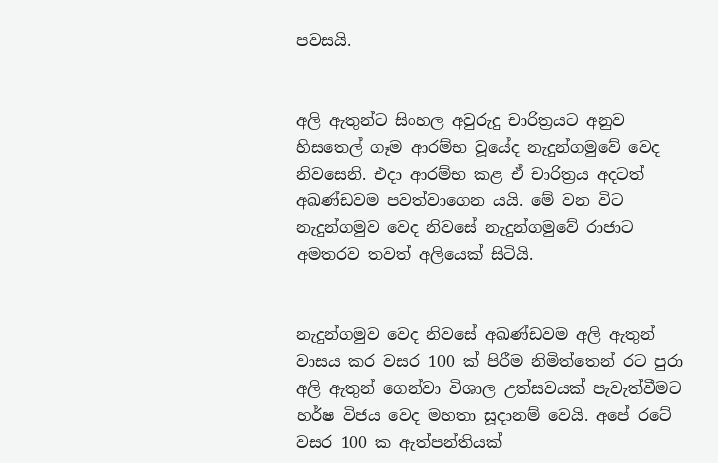පවසයි.


අලි ඇතුන්ට සිංහල අවුරුදු චාරිත්‍රයට අනුව හිසතෙල් ගෑම ආරම්භ වූයේද නැදුන්ගමුවේ වෙද නිවසෙනි. එදා ආරම්භ කළ ඒ චාරිත්‍රය අදටත් අඛණ්ඩවම පවත්වාගෙන යයි. මේ වන විට නැදුන්ගමුව වෙද නිවසේ නැදුන්ගමුවේ රාජාට අමතරව තවත් අලියෙක් සිටියි.


නැදුන්ගමුව වෙද නිවසේ අඛණ්ඩවම අලි ඇතුන් වාසය කර වසර 100 ක් පිරීම නිමිත්තෙන් රට පුරා අලි ඇතුන් ගෙන්වා විශාල උත්සවයක් පැවැත්වීමට හර්ෂ විජය වෙද මහතා සූදානම් වෙයි. අපේ රටේ වසර 100 ක ඇත්පන්තියක්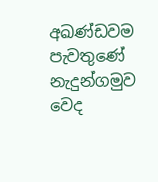අඛණ්ඩවම පැවතුණේ නැදුන්ගමුව වෙද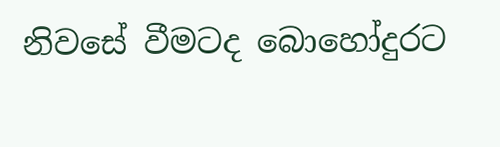නිවසේ වීමටද බොහෝදුරට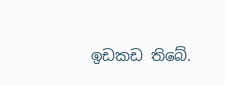ඉඩකඩ තිබේ.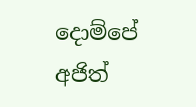දොම්පේ අජිත්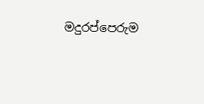මදුරප්පෙරුම